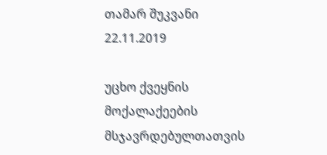თამარ შუკვანი
22.11.2019

უცხო ქვეყნის მოქალაქეების მსჯავრდებულთათვის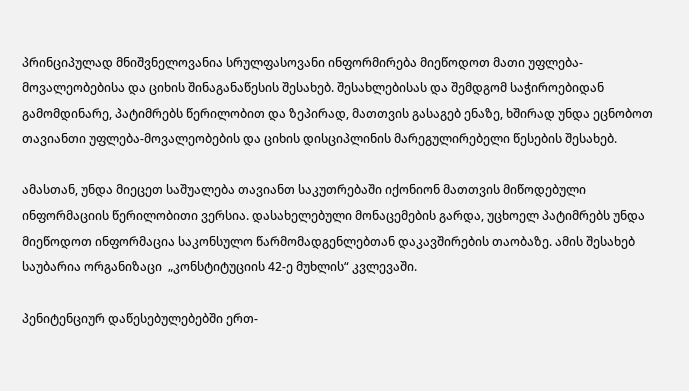პრინციპულად მნიშვნელოვანია სრულფასოვანი ინფორმირება მიეწოდოთ მათი უფლება-მოვალეობებისა და ციხის შინაგანაწესის შესახებ. შესახლებისას და შემდგომ საჭიროებიდან გამომდინარე, პატიმრებს წერილობით და ზეპირად, მათთვის გასაგებ ენაზე, ხშირად უნდა ეცნობოთ თავიანთი უფლება-მოვალეობების და ციხის დისციპლინის მარეგულირებელი წესების შესახებ.

ამასთან, უნდა მიეცეთ საშუალება თავიანთ საკუთრებაში იქონიონ მათთვის მიწოდებული ინფორმაციის წერილობითი ვერსია. დასახელებული მონაცემების გარდა, უცხოელ პატიმრებს უნდა მიეწოდოთ ინფორმაცია საკონსულო წარმომადგენლებთან დაკავშირების თაობაზე. ამის შესახებ საუბარია ორგანიზაცი  „კონსტიტუციის 42-ე მუხლის“ კვლევაში.

პენიტენციურ დაწესებულებებში ერთ-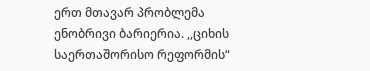ერთ მთავარ პრობლემა ენობრივი ბარიერია. ,,ციხის საერთაშორისო რეფორმის“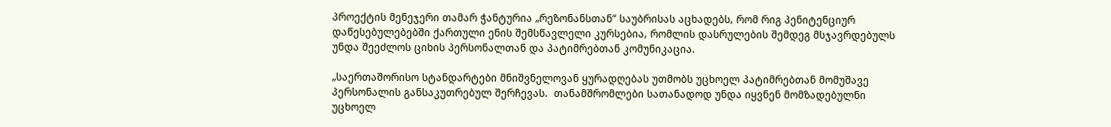პროექტის მენეჯერი თამარ ჭანტურია „რეზონანსთან“ საუბრისას აცხადებს, რომ რიგ პენიტენციურ დაწესებულებებში ქართული ენის შემსწავლელი კურსებია, რომლის დასრულების შემდეგ მსჯავრდებულს უნდა შეეძლოს ციხის პერსონალთან და პატიმრებთან კომუნიკაცია.

„საერთაშორისო სტანდარტები მნიშვნელოვან ყურადღებას უთმობს უცხოელ პატიმრებთან მომუშავე პერსონალის განსაკუთრებულ შერჩევას.  თანამშრომლები სათანადოდ უნდა იყვნენ მომზადებულნი უცხოელ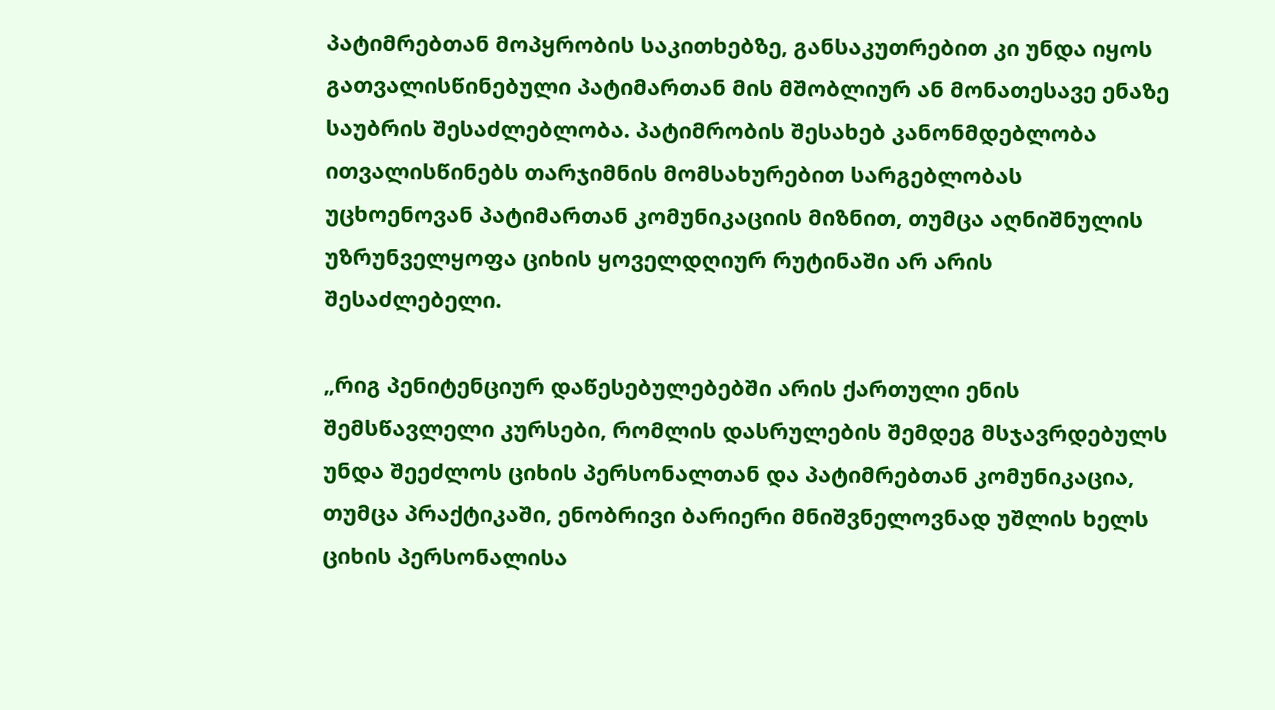პატიმრებთან მოპყრობის საკითხებზე, განსაკუთრებით კი უნდა იყოს გათვალისწინებული პატიმართან მის მშობლიურ ან მონათესავე ენაზე საუბრის შესაძლებლობა. პატიმრობის შესახებ კანონმდებლობა ითვალისწინებს თარჯიმნის მომსახურებით სარგებლობას უცხოენოვან პატიმართან კომუნიკაციის მიზნით, თუმცა აღნიშნულის უზრუნველყოფა ციხის ყოველდღიურ რუტინაში არ არის შესაძლებელი.

„რიგ პენიტენციურ დაწესებულებებში არის ქართული ენის შემსწავლელი კურსები, რომლის დასრულების შემდეგ მსჯავრდებულს უნდა შეეძლოს ციხის პერსონალთან და პატიმრებთან კომუნიკაცია,  თუმცა პრაქტიკაში, ენობრივი ბარიერი მნიშვნელოვნად უშლის ხელს ციხის პერსონალისა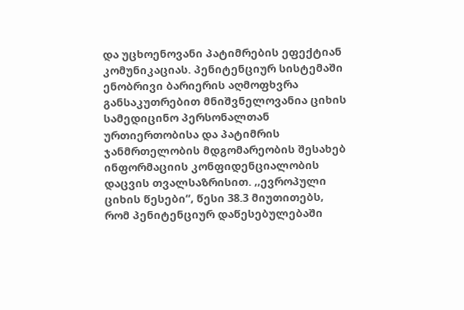და უცხოენოვანი პატიმრების ეფექტიან კომუნიკაციას. პენიტენციურ სისტემაში ენობრივი ბარიერის აღმოფხვრა განსაკუთრებით მნიშვნელოვანია ციხის სამედიცინო პერსონალთან ურთიერთობისა და პატიმრის ჯანმრთელობის მდგომარეობის შესახებ ინფორმაციის კონფიდენციალობის დაცვის თვალსაზრისით. ,,ევროპული ციხის წესები“, წესი 38.3 მიუთითებს, რომ პენიტენციურ დაწესებულებაში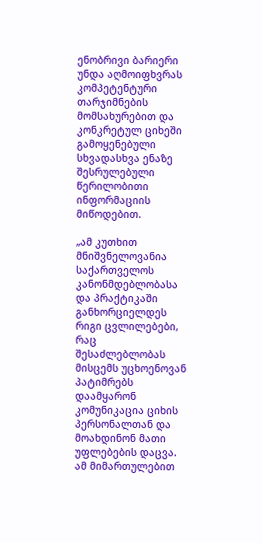ენობრივი ბარიერი უნდა აღმოიფხვრას კომპეტენტური თარჯიმნების მომსახურებით და კონკრეტულ ციხეში გამოყენებული სხვადასხვა ენაზე შესრულებული წერილობითი ინფორმაციის მიწოდებით.

„ამ კუთხით მნიშვნელოვანია საქართველოს კანონმდებლობასა და პრაქტიკაში განხორციელდეს რიგი ცვლილებები, რაც შესაძლებლობას მისცემს უცხოენოვან პატიმრებს დაამყარონ კომუნიკაცია ციხის პერსონალთან და მოახდინონ მათი უფლებების დაცვა. ამ მიმართულებით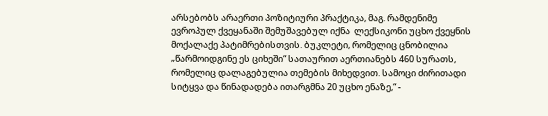არსებობს არაერთი პოზიტიური პრაქტიკა, მაგ. რამდენიმე ევროპულ ქვეყანაში შემუშავებულ იქნა  ლექსიკონი უცხო ქვეყნის მოქალაქე პატიმრებისთვის. ბუკლეტი, რომელიც ცნობილია „წარმოიდგინე ეს ციხეში“ სათაურით აერთიანებს 460 სურათს, რომელიც დალაგებულია თემების მიხედვით. სამოცი ძირითადი სიტყვა და წინადადება ითარგმნა 20 უცხო ენაზე,“ -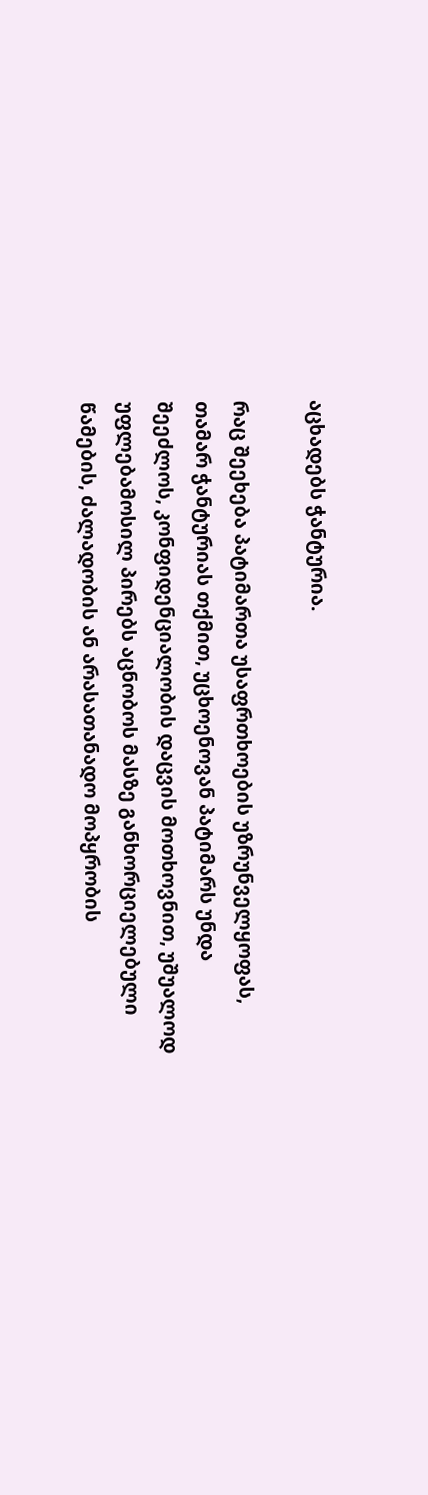აცხადებს ჭანტურია.

რაც შეეხება პატიმართა უსაფრთხოების უზრუნველყოფას, თამარ ჭანტურიას თქმით, უცხოენოვან პატიმარს უნდა შეეძლოს, კონფიდენციალობის დაცვის მოთხოვნით, უშუალოდ უფლებამოსილ პირებს აცნობოს მასზე განხორციელებული წამების, ძალადობის ან არასათანადო მოპყრობის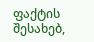ფაქტის შესახებ,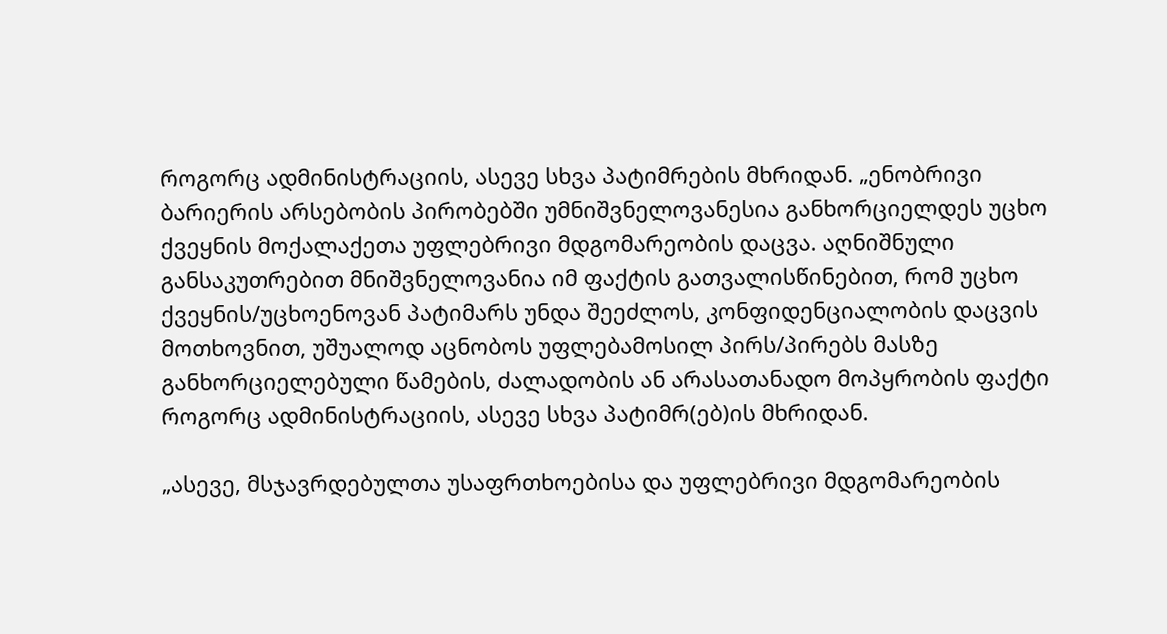როგორც ადმინისტრაციის, ასევე სხვა პატიმრების მხრიდან. „ენობრივი ბარიერის არსებობის პირობებში უმნიშვნელოვანესია განხორციელდეს უცხო ქვეყნის მოქალაქეთა უფლებრივი მდგომარეობის დაცვა. აღნიშნული განსაკუთრებით მნიშვნელოვანია იმ ფაქტის გათვალისწინებით, რომ უცხო ქვეყნის/უცხოენოვან პატიმარს უნდა შეეძლოს, კონფიდენციალობის დაცვის მოთხოვნით, უშუალოდ აცნობოს უფლებამოსილ პირს/პირებს მასზე განხორციელებული წამების, ძალადობის ან არასათანადო მოპყრობის ფაქტი როგორც ადმინისტრაციის, ასევე სხვა პატიმრ(ებ)ის მხრიდან.

„ასევე, მსჯავრდებულთა უსაფრთხოებისა და უფლებრივი მდგომარეობის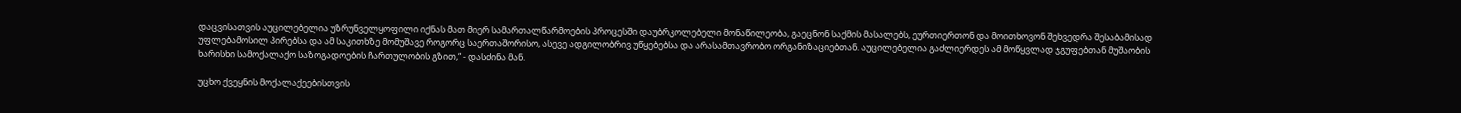დაცვისათვის აუცილებელია უზრუნველყოფილი იქნას მათ მიერ სამართალწარმოების პროცესში დაუბრკოლებელი მონაწილეობა, გაეცნონ საქმის მასალებს, ეურთიერთონ და მოითხოვონ შეხვედრა შესაბამისად უფლებამოსილ პირებსა და ამ საკითხზე მომუშავე როგორც საერთაშორისო, ასევე ადგილობრივ უწყებებსა და არასამთავრობო ორგანიზაციებთან. აუცილებელია გაძლიერდეს ამ მოწყვლად ჯგუფებთან მუშაობის ხარისხი სამოქალაქო საზოგადოების ჩართულობის გზით,“ - დასძინა მან.

უცხო ქვეყნის მოქალაქეებისთვის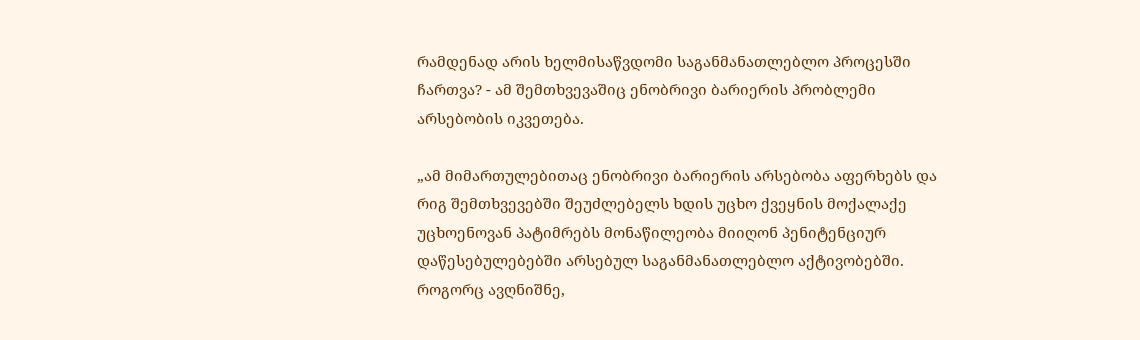რამდენად არის ხელმისაწვდომი საგანმანათლებლო პროცესში ჩართვა? - ამ შემთხვევაშიც ენობრივი ბარიერის პრობლემი არსებობის იკვეთება.

„ამ მიმართულებითაც ენობრივი ბარიერის არსებობა აფერხებს და რიგ შემთხვევებში შეუძლებელს ხდის უცხო ქვეყნის მოქალაქე უცხოენოვან პატიმრებს მონაწილეობა მიიღონ პენიტენციურ დაწესებულებებში არსებულ საგანმანათლებლო აქტივობებში. როგორც ავღნიშნე,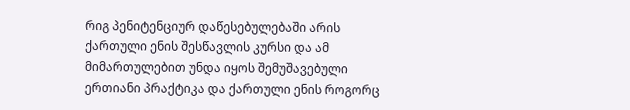რიგ პენიტენციურ დაწესებულებაში არის ქართული ენის შესწავლის კურსი და ამ მიმართულებით უნდა იყოს შემუშავებული ერთიანი პრაქტიკა და ქართული ენის როგორც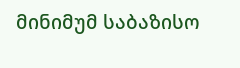მინიმუმ საბაზისო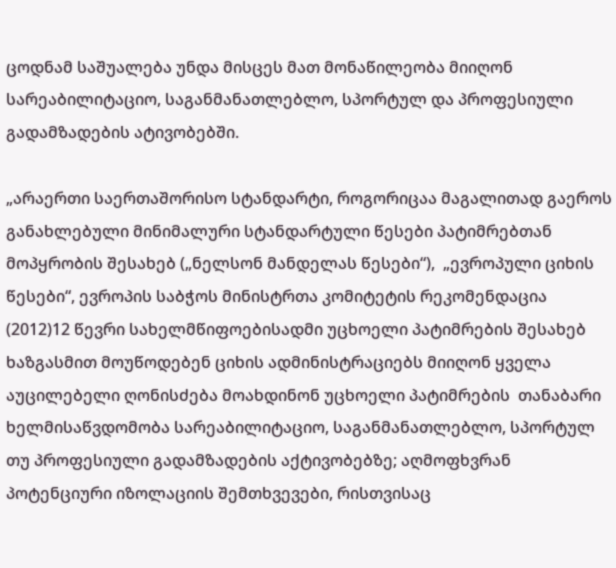ცოდნამ საშუალება უნდა მისცეს მათ მონაწილეობა მიიღონ სარეაბილიტაციო, საგანმანათლებლო, სპორტულ და პროფესიული გადამზადების ატივობებში.

„არაერთი საერთაშორისო სტანდარტი, როგორიცაა მაგალითად გაეროს განახლებული მინიმალური სტანდარტული წესები პატიმრებთან მოპყრობის შესახებ („ნელსონ მანდელას წესები“),  „ევროპული ციხის წესები“, ევროპის საბჭოს მინისტრთა კომიტეტის რეკომენდაცია (2012)12 წევრი სახელმწიფოებისადმი უცხოელი პატიმრების შესახებ ხაზგასმით მოუწოდებენ ციხის ადმინისტრაციებს მიიღონ ყველა აუცილებელი ღონისძება მოახდინონ უცხოელი პატიმრების  თანაბარი ხელმისაწვდომობა სარეაბილიტაციო, საგანმანათლებლო, სპორტულ თუ პროფესიული გადამზადების აქტივობებზე; აღმოფხვრან პოტენციური იზოლაციის შემთხვევები, რისთვისაც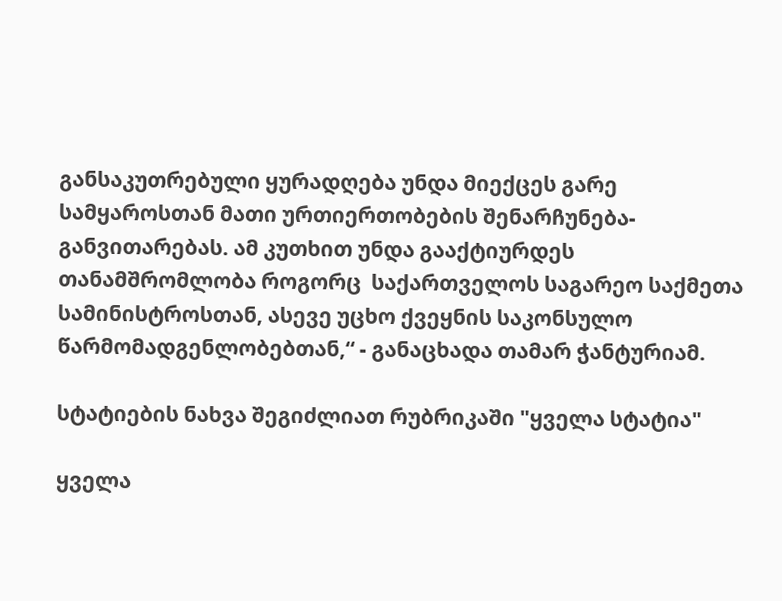განსაკუთრებული ყურადღება უნდა მიექცეს გარე სამყაროსთან მათი ურთიერთობების შენარჩუნება-განვითარებას. ამ კუთხით უნდა გააქტიურდეს თანამშრომლობა როგორც  საქართველოს საგარეო საქმეთა სამინისტროსთან, ასევე უცხო ქვეყნის საკონსულო წარმომადგენლობებთან,“ - განაცხადა თამარ ჭანტურიამ.

სტატიების ნახვა შეგიძლიათ რუბრიკაში "ყველა სტატია"

ყველა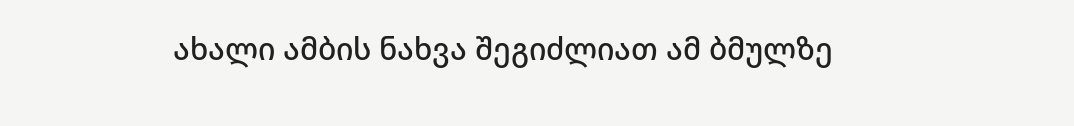ახალი ამბის ნახვა შეგიძლიათ ამ ბმულზე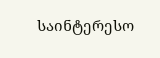საინტერესო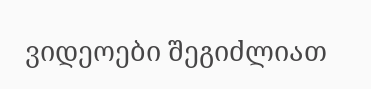ვიდეოები შეგიძლიათ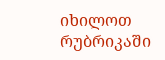იხილოთ რუბრიკაში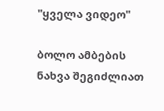"ყველა ვიდეო"

ბოლო ამბების ნახვა შეგიძლიათ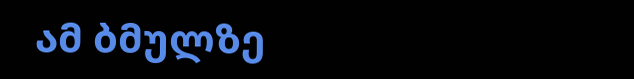ამ ბმულზე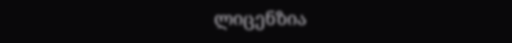ლიცენზია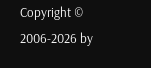Copyright © 2006-2026 by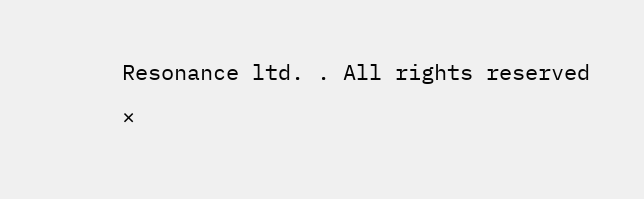Resonance ltd. . All rights reserved
×